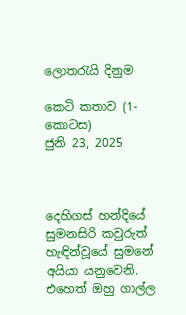ලොතරැයි දිනුම

කෙටි කතාව (1-කොටස)
ජුනි 23, 2025



දෙහිගස් හන්දියේ සුමනසිරි කවුරුත් හැඳින්වූයේ සුමනේ අයියා යනුවෙනි. එහෙත් ඔහු ගාල්ල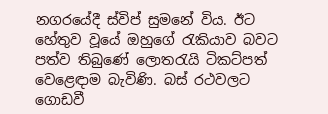නගරයේදී ස්විප් සුමනේ විය. ඊට හේතුව වූයේ ඔහුගේ රැකියාව බවට පත්ව තිබුණේ ලොතරැයි ටිකට්පත් වෙළෙඳාම බැවිණි. බස් රථවලට ගොඩවී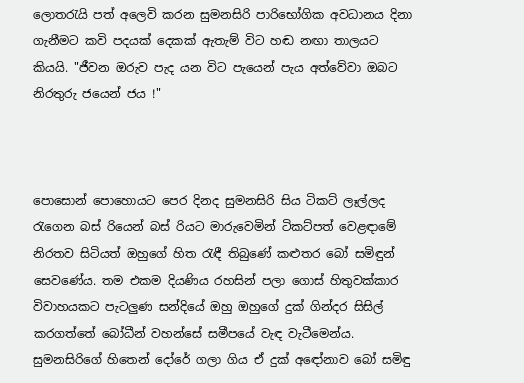ලොතරැයි පත් අලෙවි කරන සුමනසිරි පාරිභෝගික අවධානය දිනා ගැනීමට කවි පදයක් දෙකක් ඇතැම් විට හඬ නඟා තාලයට කියයි. "ජීවන ඔරුව පැද යන විට පැයෙන් පැය අත්වේවා ඔබට නිරතුරු ජයෙන් ජය !"



පොසොන් පොහොයට පෙර දිනද සුමනසිරි සිය ටිකට් ලෑල්ලද රැගෙන බස් රියෙන් බස් රියට මාරුවෙමින් ටිකට්පත් වෙළඳාමේ නිරතව සිටියත් ඔහුගේ හිත රැඳී තිබුණේ කළුතර බෝ සමිඳුන් සෙවණේය. තම එකම දියණිය රහසින් පලා ගොස් හිතුවක්කාර විවාහයකට පැටලුණ සන්දියේ ඔහු ඔහුගේ දුක් ගින්දර සිසිල් කරගත්තේ බෝධීන් වහන්සේ සමීපයේ වැඳ වැටීමෙන්ය. සුමනසිරිගේ හිතෙන් දෝරේ ගලා ගිය ඒ දුක් අඳෝනාව බෝ සමිඳු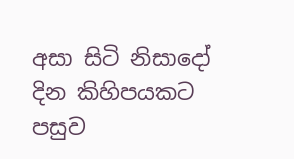අසා සිටි නිසාදෝ දින කිහිපයකට පසුව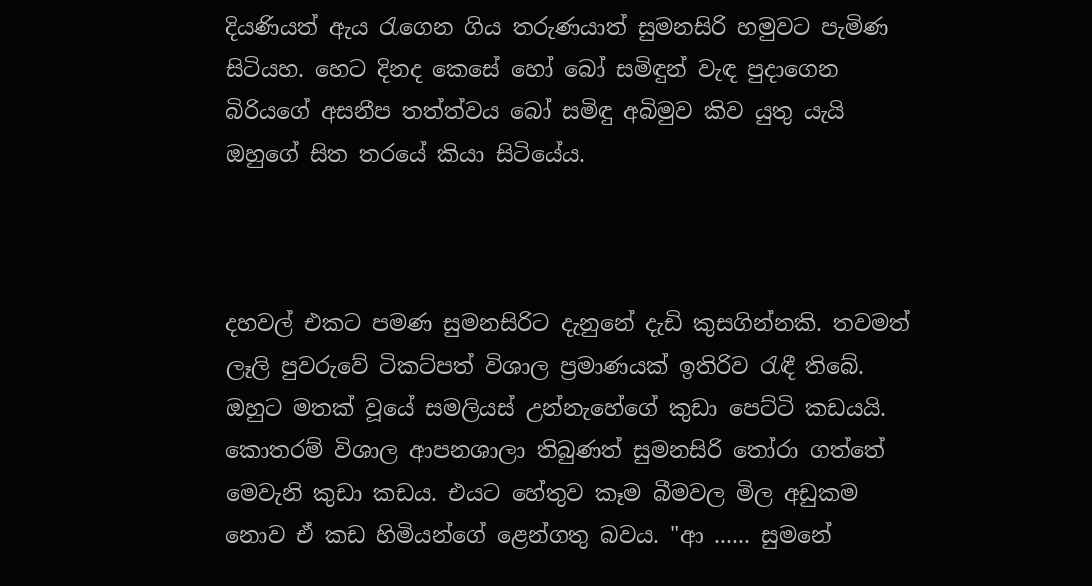දියණියත් ඇය රැගෙන ගිය තරුණයාත් සුමනසිරි හමුවට පැමිණ සිටියහ. හෙට දිනද කෙසේ හෝ බෝ සමිඳුන් වැඳ පුදාගෙන බිරියගේ අසනීප තත්ත්වය බෝ සමිඳු අබිමුව කිව යුතු යැයි ඔහුගේ සිත තරයේ කියා සිටියේය.



දහවල් එකට පමණ සුමනසිරිට දැනුනේ දැඩි කුසගින්නකි. තවමත් ලෑලි පුවරුවේ ටිකට්පත් විශාල ප්‍රමාණයක් ඉතිරිව රැඳී තිබේ. ඔහුට මතක් වූයේ සමලියස් උන්නැහේගේ කුඩා පෙට්ටි කඩයයි. කොතරම් විශාල ආපනශාලා තිබුණත් සුමනසිරි තෝරා ගත්තේ මෙවැනි කුඩා කඩය. එයට හේතුව කෑම බීමවල මිල අඩුකම නොව ඒ කඩ හිමියන්ගේ ළෙන්ගතු බවය. "ආ ...... සුමනේ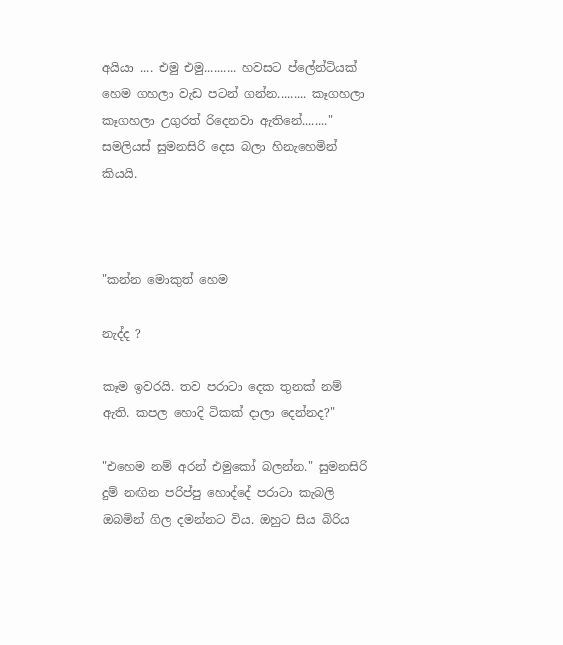අයියා .... එමු එමු.......... හවසට ප්ලේන්ටියක් හෙම ගහලා වැඩ පටන් ගන්න......... කෑගහලා කෑගහලා උගුරත් රිදෙනවා ඇතිනේ........" සමලියස් සුමනසිරි දෙස බලා හිනැහෙමින් කියයි.



"කන්න මොකුත් හෙම

නැද්ද ?

කෑම ඉවරයි. තව පරාටා දෙක තුනක් නම් ඇති. කපල හොදි ටිකක් දාලා දෙන්නද?"

"එහෙම නම් අරන් එමුකෝ බලන්න." සුමනසිරි දුම් නඟින පරිප්පු හොද්දේ පරාටා කැබලි ඔබමින් ගිල දමන්නට විය. ඔහුට සිය බිරිය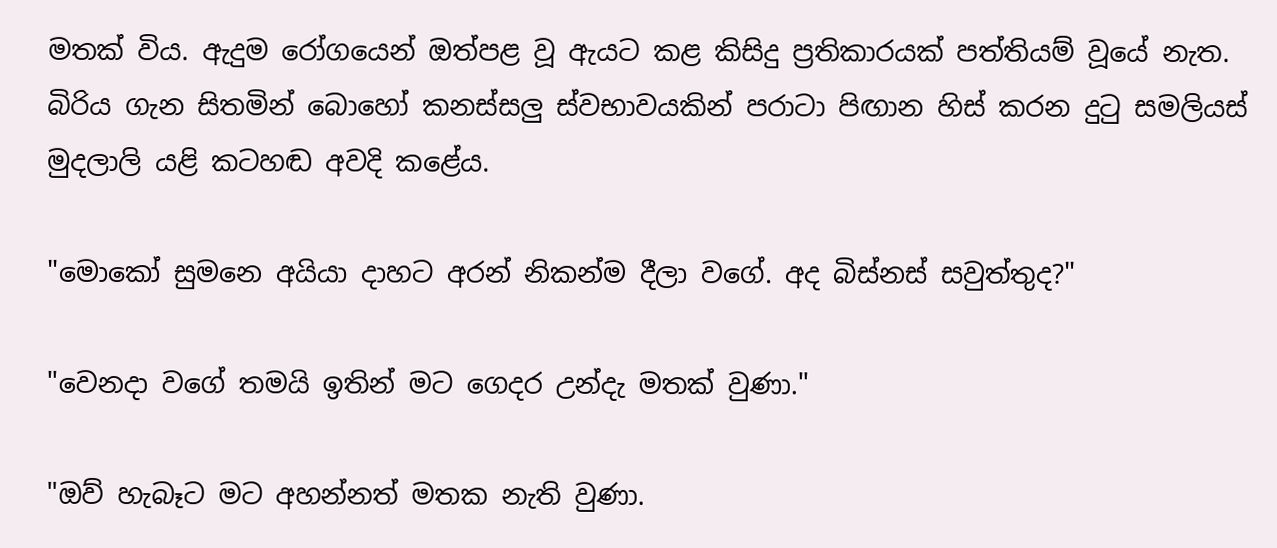මතක් විය. ඇදුම රෝගයෙන් ඔත්පළ වූ ඇයට කළ කිසිදු ප්‍රතිකාරයක් පත්තියම් වූයේ නැත. බිරිය ගැන සිතමින් බොහෝ කනස්සලු ස්වභාවයකින් පරාටා පිඟාන හිස් කරන දුටු සමලියස් මුදලාලි යළි කටහඬ අවදි කළේය.

"මොකෝ සුමනෙ අයියා දාහට අරන් නිකන්ම දීලා වගේ. අද බිස්නස් සවුත්තුද?"

"වෙනදා වගේ තමයි ඉතින් මට ගෙදර උන්දැ මතක් වුණා."

"ඔව් හැබෑට මට අහන්නත් මතක නැති වුණා.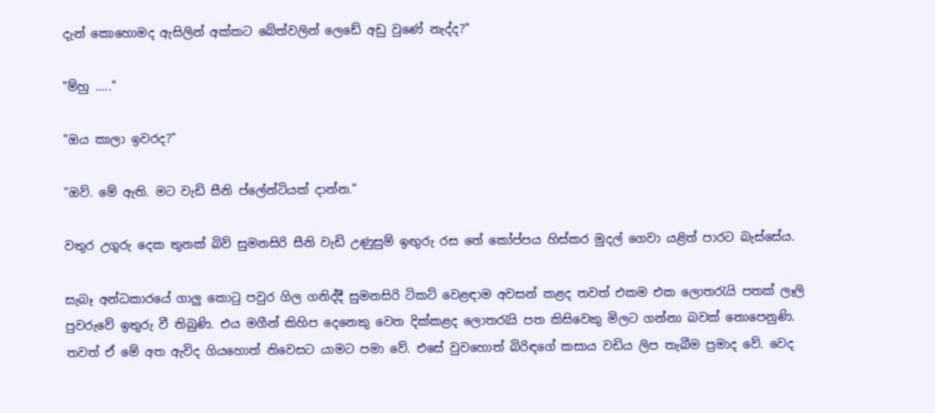දැන් කොහොමද ඇසිලින් අක්කට බේත්වලින් ලෙඩේ අඩු වුණේ නැද්ද?"

"ම්හු ....."

"ඔය කාලා ඉවරද?"

"ඔව්. මේ ඇති. මට වැඩි සීනි ප්ලේන්ටියක් දාන්න."

වතුර උගුරු දෙක තුනක් බිව් සුමනසිරි සීනි වැඩි උණුසුම් ඉඟුරු රස තේ කෝප්පය හිස්කර මුදල් ගෙවා යළිත් පාරට බැස්සේය.

සැබෑ අන්ධකාරයේ ගාලු කොටු පවුර ගිල ගනිද්දී සුමනසිරි ටිකට් වෙළඳාම අවසන් කළද තවත් එකම එක ලොතරැයි පතක් ලෑලි පුවරුවේ ඉතුරු වී තිබුණි. එය මගීන් කිහිප දෙනෙකු වෙත දික්කළද ලොතරැයි පත කිසිවෙකු මිලට ගන්නා බවක් නොපෙනුණි. තවත් ඒ මේ අත ඇවිද ගියහොත් නිවෙසට යාමට පමා වේ. එසේ වුවහොත් බිරිඳගේ කසාය වඩිය ලිප තැබීම ප්‍රමාද වේ. වෙද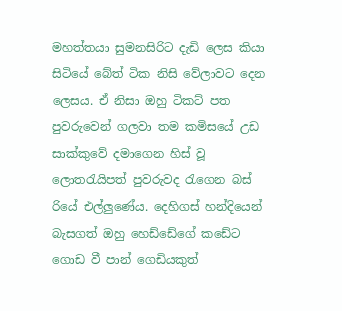මහත්තයා සුමනසිරිට දැඩි ලෙස කියා සිටියේ බේත් ටික නිසි වේලාවට දෙන ලෙසය. ඒ නිසා ඔහු ටිකට් පත පුවරුවෙන් ගලවා තම කමිසයේ උඩ සාක්කුවේ දමාගෙන හිස් වූ ලොතරැයිපත් පුවරුවද රැගෙන බස් රියේ එල්ලුණේය. දෙහිගස් හන්දියෙන් බැසගත් ඔහු හෙඩ්ඩේගේ කඩේට ගොඩ වී පාන් ගෙඩියකුත්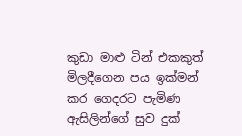කුඩා මාළු ටින් එකකුත් මිලදීගෙන පය ඉක්මන් කර ගෙදරට පැමිණ ඇසිලින්ගේ සුව දුක්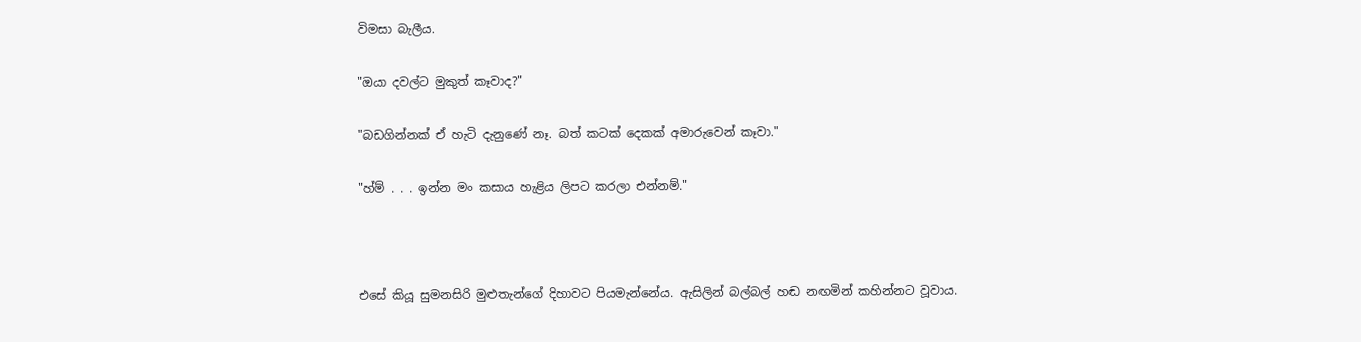විමසා බැලීය.

"ඔයා දවල්ට මුකුත් කෑවාද?"

"බඩගින්නක් ඒ හැටි දැනුණේ නෑ. බත් කටක් දෙකක් අමාරුවෙන් කෑවා."

"හ්ම් . . . ඉන්න මං කසාය හැළිය ලිපට කරලා එන්නම්."



එසේ කියූ සුමනසිරි මුළුතැන්ගේ දිහාවට පියමැන්නේය. ඇසිලින් බල්බල් හඬ නඟමින් කහින්නට වූවාය.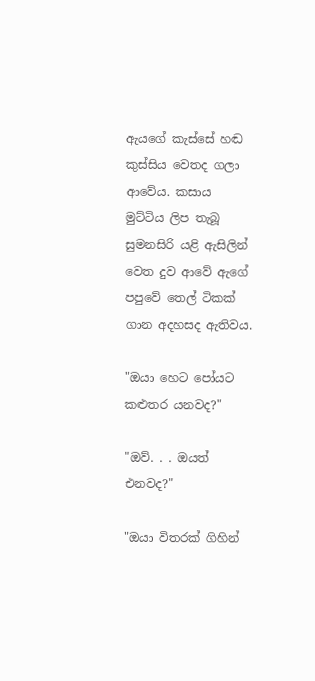ඇයගේ කැස්සේ හඬ කුස්සිය වෙතද ගලා ආවේය. කසාය මුට්ටිය ලිප තැබූ සුමනසිරි යළි ඇසිලින් වෙත දුව ආවේ ඇගේ පපුවේ තෙල් ටිකක් ගාන අදහසද ඇතිවය.

"ඔයා හෙට පෝයට කළුතර යනවද?"

"ඔව්. . . ඔයත් එනවද?"

"ඔයා විතරක් ගිහින්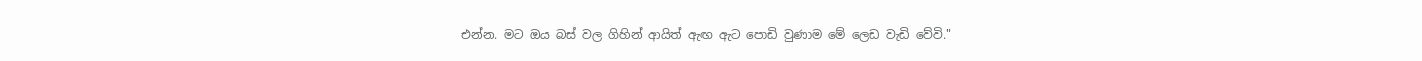එන්න. මට ඔය බස් වල ගිහින් ආයිත් ඇඟ ඇට පොඩි වුණාම මේ ලෙඩ වැඩි වේවි."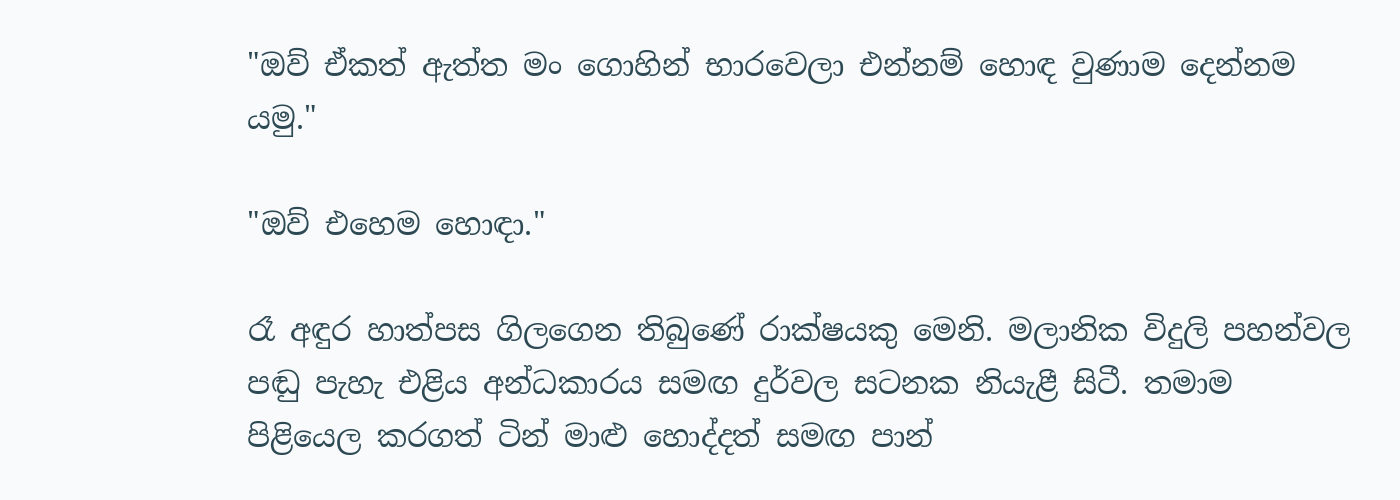"ඔව් ඒකත් ඇත්ත මං ගොහින් භාරවෙලා එන්නම් හොඳ වුණාම දෙන්නම යමු."

"ඔව් එහෙම හොඳා."

රෑ අඳුර හාත්පස ගිලගෙන තිබුණේ රාක්ෂයකු මෙනි. මලානික විදුලි පහන්වල පඬු පැහැ එළිය අන්ධකාරය සමඟ දුර්වල සටනක නියැළී සිටී. තමාම පිළියෙල කරගත් ටින් මාළු හොද්දත් සමඟ පාන්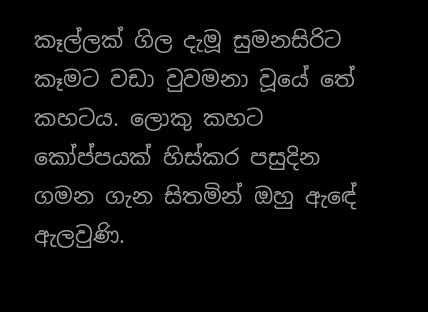කෑල්ලක් ගිල දැමූ සුමනසිරිට කෑමට වඩා වුවමනා වූයේ තේ කහටය. ලොකු කහට කෝප්පයක් හිස්කර පසුදින ගමන ගැන සිතමින් ඔහු ඇඳේ ඇලවුණි.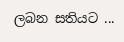ලබන සතියට ...